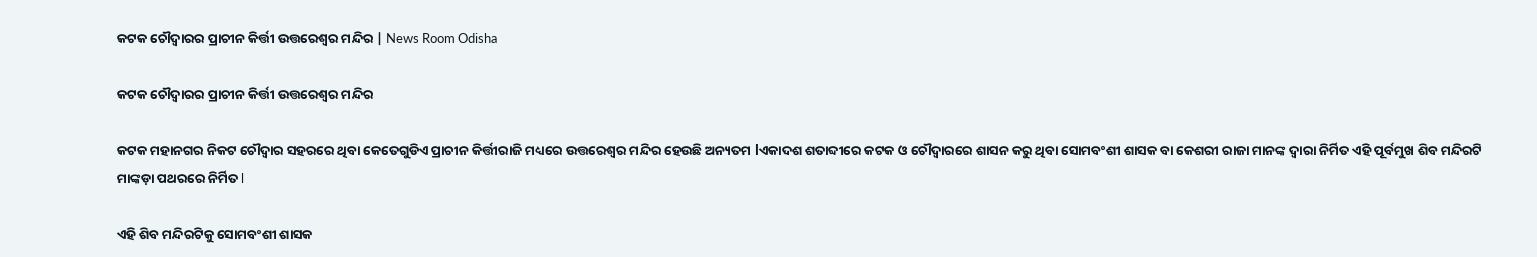କଟକ ଚୌଦ୍ୱାରର ପ୍ରାଚୀନ କିର୍ତ୍ତୀ ଉତ୍ତରେଶ୍ଵର ମନ୍ଦିର | News Room Odisha

କଟକ ଚୌଦ୍ୱାରର ପ୍ରାଚୀନ କିର୍ତ୍ତୀ ଉତ୍ତରେଶ୍ଵର ମନ୍ଦିର

କଟକ ମହାନଗର ନିକଟ ଚୌଦ୍ୱାର ସହରରେ ଥିବା କେତେଗୁଡିଏ ପ୍ରାଚୀନ କିର୍ତ୍ତୀରାଜି ମଧ୍ୟରେ ଉତ୍ତରେଶ୍ଵର ମନ୍ଦିର ହେଉଛି ଅନ୍ୟତମ lଏକାଦଶ ଶତାବ୍ଦୀରେ କଟକ ଓ ଚୌଦ୍ୱାରରେ ଶାସନ କରୁ ଥିବା ସୋମବଂଶୀ ଶାସକ ବା କେଶରୀ ରାଜା ମାନଙ୍କ ଦ୍ୱାରା ନିର୍ମିତ ଏହି ପୂର୍ବମୁଖ ଶିବ ମନ୍ଦିରଟି ମାଙ୍କଡ଼ା ପଥରରେ ନିର୍ମିତ l

ଏହି ଶିବ ମନ୍ଦିରଟିକୁ ସୋମବଂଶୀ ଶାସକ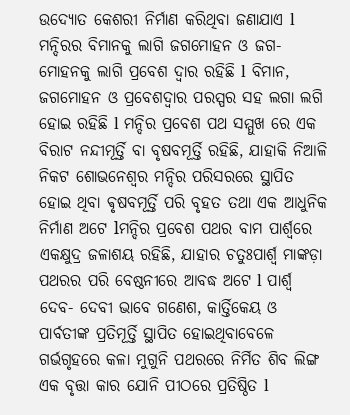ଉଦ୍ୟୋତ କେଶରୀ ନିର୍ମାଣ କରିଥିବା ଜଣାଯାଏ l ମନ୍ଦିରର ବିମାନକୁ ଲାଗି ଜଗମୋହନ ଓ ଜଗ- ମୋହନକୁ ଲାଗି ପ୍ରବେଶ ଦ୍ୱାର ରହିଛି l ବିମାନ, ଜଗମୋହନ ଓ ପ୍ରବେଶଦ୍ୱାର ପରସ୍ପର ସହ ଲଗା ଲଗି ହୋଇ ରହିଛି l ମନ୍ଦିର ପ୍ରବେଶ ପଥ ସମ୍ମୁଖ ରେ ଏକ ବିରାଟ ନନ୍ଦୀମୂର୍ତ୍ତି ବା ବୃଷବମୂର୍ତ୍ତି ରହିଛି, ଯାହାକି ନିଆଳି ନିକଟ ଶୋଭନେଶ୍ୱର ମନ୍ଦିର ପରିସରରେ ସ୍ଥାପିତ ହୋଇ ଥିବା ଵୃଷବମୂର୍ତ୍ତି ପରି ବୃହତ ତଥା ଏକ ଆଧୁନିକ ନିର୍ମାଣ ଅଟେ lମନ୍ଦିର ପ୍ରବେଶ ପଥର ବାମ ପାର୍ଶ୍ୱରେ ଏକକ୍ଷୁଦ୍ର ଜଳାଶୟ ରହିଛି, ଯାହାର ଚତୁଃପାର୍ଶ୍ଵ ମାଙ୍କଡ଼ା ପଥରର ପରି ବେଷ୍ଠନୀରେ ଆବଦ୍ଧ ଅଟେ l ପାର୍ଶ୍ୱ ଦେବ- ଦେବୀ ଭାବେ ଗଣେଶ, କାର୍ତ୍ତିକେୟ ଓ ପାର୍ବତୀଙ୍କ ପ୍ରତିମୂର୍ତ୍ତି ସ୍ଥାପିତ ହୋଇଥିବାବେଳେ ଗର୍ଭଗୃହରେ କଳା ମୁଗୁନି ପଥରରେ ନିର୍ମିତ ଶିବ ଲିଙ୍ଗ ଏକ ବୃତ୍ତା କାର ଯୋନି ପୀଠରେ ପ୍ରତିଷ୍ଠିତ l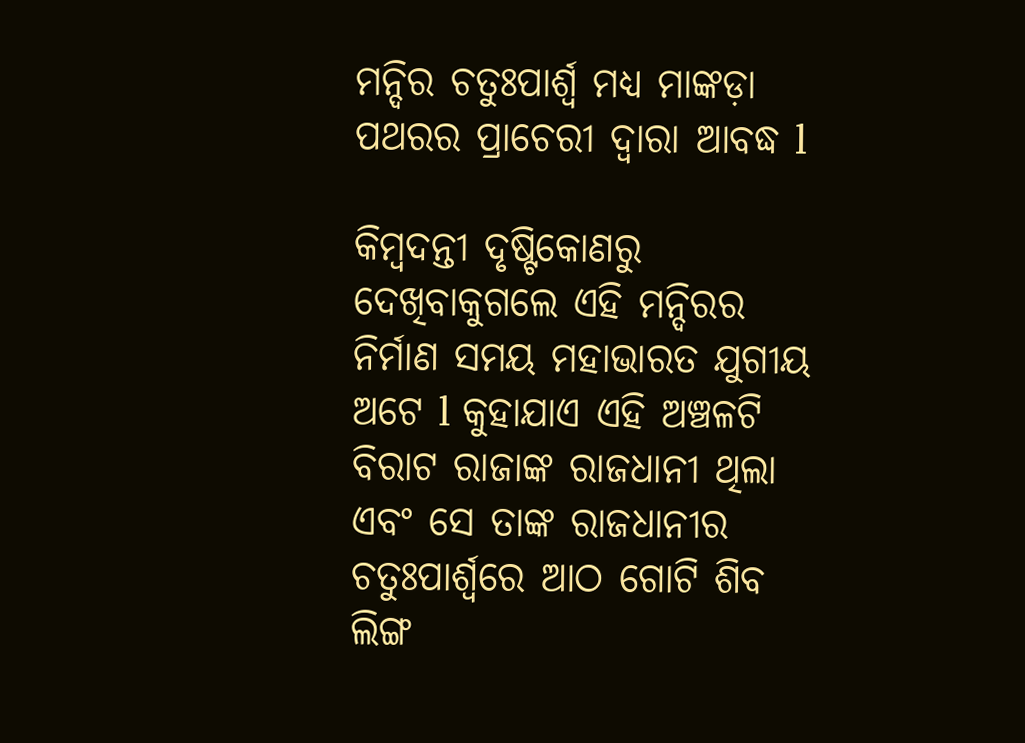ମନ୍ଦିର ଚତୁଃପାର୍ଶ୍ୱ ମଧ୍ୟ ମାଙ୍କଡ଼ା ପଥରର ପ୍ରାଚେରୀ ଦ୍ୱାରା ଆବଦ୍ଧ l

କିମ୍ବଦନ୍ତୀ ଦୃଷ୍ଟିକୋଣରୁ ଦେଖିବାକୁଗଲେ ଏହି ମନ୍ଦିରର ନିର୍ମାଣ ସମୟ ମହାଭାରତ ଯୁଗୀୟ ଅଟେ l କୁହାଯାଏ ଏହି ଅଞ୍ଚଳଟି ବିରାଟ ରାଜାଙ୍କ ରାଜଧାନୀ ଥିଲା ଏବଂ ସେ ତାଙ୍କ ରାଜଧାନୀର ଚତୁଃପାର୍ଶ୍ୱରେ ଆଠ ଗୋଟି ଶିବ ଲିଙ୍ଗ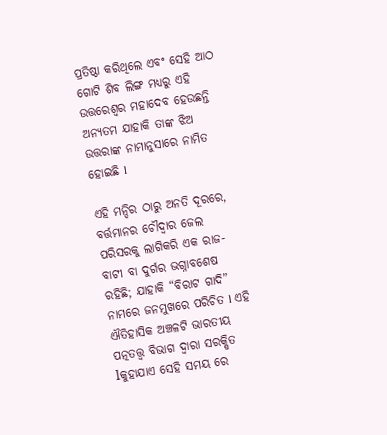ପ୍ରତିଷ୍ଠା କରିଥିଲେ ଏବଂ ସେହି ଆଠ ଗୋଟି ଶିବ ଲିଙ୍ଗ ମଧ୍ୟରୁ ଏହି ଉତ୍ତରେଶ୍ଵର ମହାଦେବ ହେଉଛନ୍ତି ଅନ୍ୟତମ ଯାହାକି ତାଙ୍କ ଝିଅ ଉତ୍ତରାଙ୍କ ନାମାନୁସାରେ ନାମିତ ହୋଇଛି l

ଏହି ମନ୍ଦିର ଠାରୁ ଅନତି ଦୂରରେ, ବର୍ତ୍ତମାନର ଚୌଦ୍ୱାର ଜେଲ ପରିସରକୁ ଲାଗିକରି ଏକ ରାଜ- ବାଟୀ ବା ଦୁର୍ଗର ଭଗ୍ନାବଶେଷ ରହିଛି; ଯାହାକି “ବିରାଟ ଗାଦି” ନାମରେ ଜନମୁଖରେ ପରିଚିତ l ଏହି ଐତିହାସିକ ଅଞ୍ଚଳଟି ଭାରତୀୟ ପତ୍ନତତ୍ତ୍ୱ ବିଭାଗ ଦ୍ୱାରା ସରକ୍ଷିତ lକୁହାଯାଏ ସେହି ସମୟ ରେ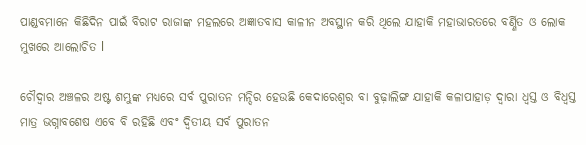ପାଣ୍ଡବମାନେ କିଛିଦିନ ପାଇଁ ବିରାଟ ରାଜାଙ୍କ ମହଲରେ ଅଜ୍ଞାତବାସ କାଳୀନ ଅବସ୍ଥାନ କରି ଥିଲେ ଯାହାକି ମହାଭାରତରେ ବର୍ଣ୍ଣିତ ଓ ଲୋକ ମୁଖରେ ଆଲୋଚିତ l

ଚୌଦ୍ୱାର ଅଞ୍ଚଳର ଅଷ୍ଟ ଶମ୍ଭୁଙ୍କ ମଧ୍ୟରେ ସର୍ବ ପୁରାତନ ମନ୍ଦିର ହେଉଛି କେଦାରେଶ୍ୱର ବା ବୁଢ଼ାଲିଙ୍ଗ ଯାହାକି କଳାପାହାଡ଼ ଦ୍ୱାରା ଧ୍ୱସ୍ତ ଓ ବିଧ୍ୱସ୍ତ ମାତ୍ର ଭଗ୍ନାବଶେଷ ଏବେ ବି ରହିଛି ଏବଂ ଦ୍ଵିତୀୟ ସର୍ବ ପୁରାତନ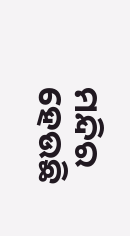ମନ୍ଦିର ହେଉଛି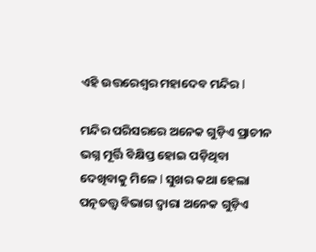ଏହି ଉତ୍ତରେଶ୍ଵର ମହାଦେବ ମନ୍ଦିର l

ମନ୍ଦିର ପରିସରରେ ଅନେକ ଗୁଡ଼ିଏ ପ୍ରାଚୀନ ଭଗ୍ନ ମୂର୍ତ୍ତି ବିକ୍ଷିପ୍ତ ହୋଇ ପଡ଼ିଥିବା ଦେଖିବାକୁ ମିଳେ l ସୁଖର କଥା ହେଲା ପତ୍ନତତ୍ତ୍ୱ ବିଭାଗ ଦ୍ୱାରା ଅନେକ ଗୁଡ଼ିଏ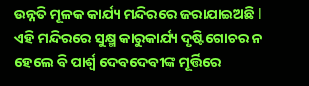ଉନ୍ନତି ମୂଳକ କାର୍ଯ୍ୟ ମନ୍ଦିରରେ ଜରାଯାଇଅଛି l ଏହି ମନ୍ଦିରରେ ସୁକ୍ଷ୍ମ କାରୁକାର୍ଯ୍ୟ ଦୃଷ୍ଟିଗୋଚର ନ ହେଲେ ବି ପାର୍ଶ୍ୱ ଦେବଦେବୀଙ୍କ ମୂର୍ତ୍ତିରେ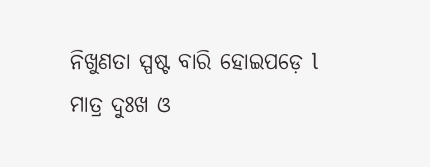ନିଖୁଣତା ସ୍ପଷ୍ଟ ବାରି ହୋଇପଡ଼େ l
ମାତ୍ର ଦୁଃଖ ଓ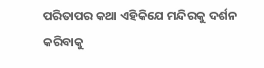ପରିତାପର କଥା ଏହିକିଯେ ମନ୍ଦିରକୁ ଦର୍ଶନ କରିବାକୁ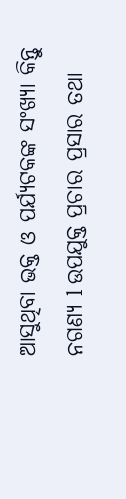ଆସୁଥିବା ଭକ୍ତ ଓ ପର୍ଯ୍ୟଟକଙ୍କ ସଂଖ୍ୟା କିନ୍ତୁ ନଗଣ୍ୟ l ଉପଯୁକ୍ତ ପ୍ରଚାର ପ୍ରସାର ତଥା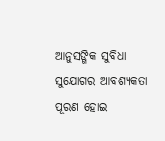ଆନୁସଙ୍ଗିକ ସୁବିଧା ସୁଯୋଗର ଆବଶ୍ୟକତା ପୂରଣ ହୋଇ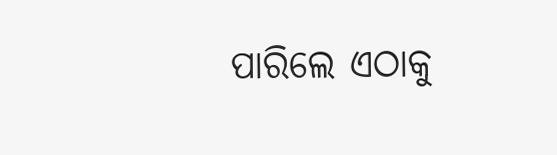ପାରିଲେ ଏଠାକୁ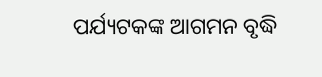ପର୍ଯ୍ୟଟକଙ୍କ ଆଗମନ ବୃଦ୍ଧି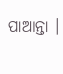ପାଆନ୍ତା ।